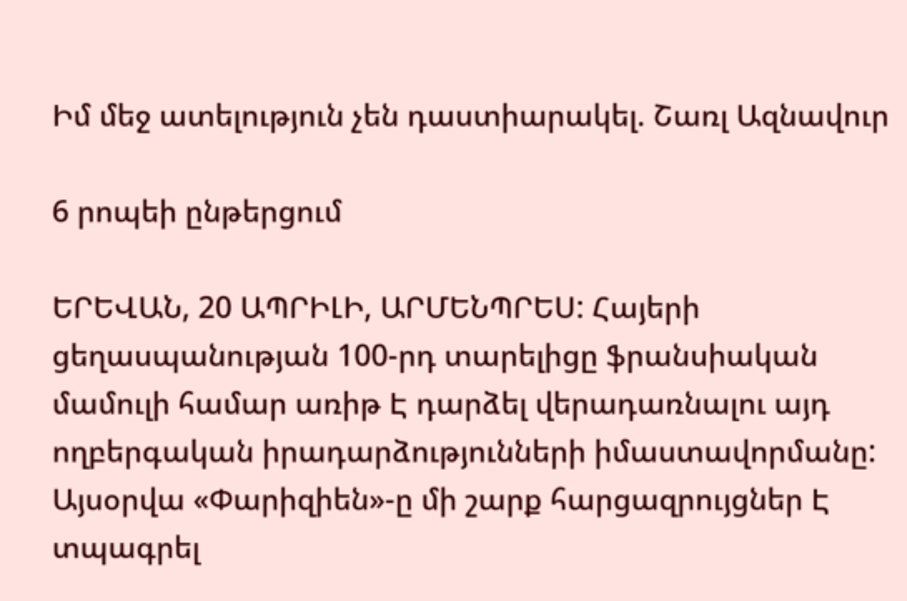Իմ մեջ ատելություն չեն դաստիարակել. Շառլ Ազնավուր

6 րոպեի ընթերցում

ԵՐԵՎԱՆ, 20 ԱՊՐԻԼԻ, ԱՐՄԵՆՊՐԵՍ: Հայերի ցեղասպանության 100-րդ տարելիցը ֆրանսիական մամուլի համար առիթ Է դարձել վերադառնալու այդ ողբերգական իրադարձությունների իմաստավորմանը: Այսօրվա «Փարիզիեն»-ը մի շարք հարցազրույցներ Է տպագրել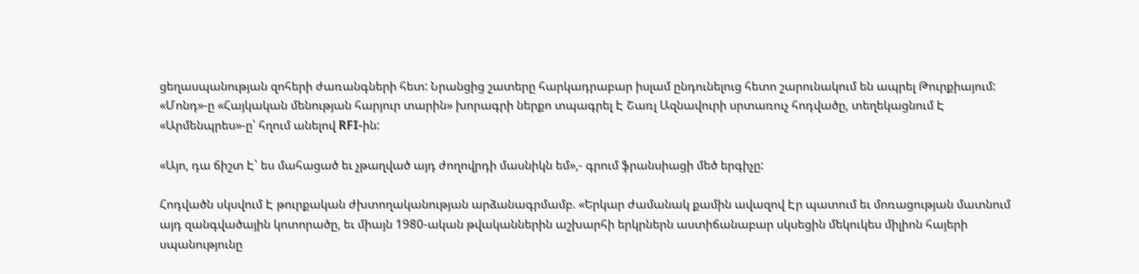ցեղասպանության զոհերի ժառանգների հետ: Նրանցից շատերը հարկադրաբար իսլամ ընդունելուց հետո շարունակում են ապրել Թուրքիայում: «Մոնդ»-ը «Հայկական մենության հարյուր տարին» խորագրի ներքո տպագրել Է Շառլ Ազնավուրի սրտառուչ հոդվածը, տեղեկացնում Է «Արմենպրես»-ը՝ հղում անելով RFI-ին:

«Այո, դա ճիշտ Է՝ ես մահացած եւ չթաղված այդ ժողովրդի մասնիկն եմ»,- գրում ֆրանսիացի մեծ երգիչը:

Հոդվածն սկսվում Է թուրքական ժխտողականության արձանագրմամբ. «Երկար ժամանակ քամին ավազով Էր պատում եւ մոռացության մատնում այդ զանգվածային կոտորածը, եւ միայն 1980-ական թվականներին աշխարհի երկրներն աստիճանաբար սկսեցին մեկուկես միլիոն հայերի սպանությունը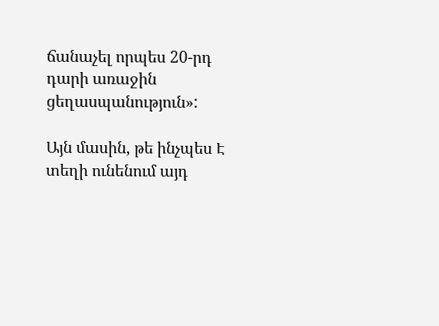ճանաչել որպես 20-րդ դարի առաջին ցեղասպանություն»:

Այն մասին, թե ինչպես Է տեղի ունենում այդ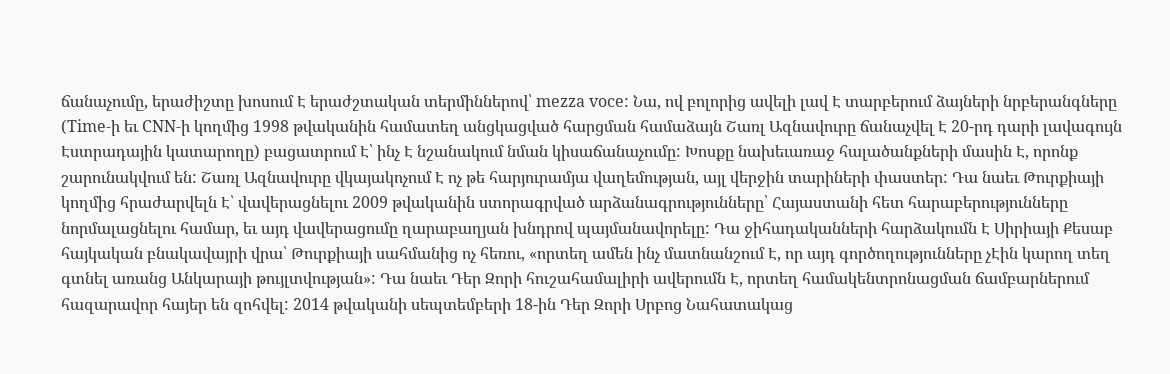ճանաչումը, երաժիշտը խոսում Է երաժշտական տերմիններով՝ mezza voce: Նա, ով բոլորից ավելի լավ Է տարբերում ձայների նրբերանգները (Time-ի եւ CNN-ի կողմից 1998 թվականին համատեղ անցկացված հարցման համաձայն Շառլ Ազնավուրը ճանաչվել Է 20-րդ դարի լավագույն Էստրադային կատարողը) բացատրում Է՝ ինչ Է նշանակում նման կիսաճանաչումը: Խոսքը նախեւառաջ հալածանքների մասին Է, որոնք շարունակվում են: Շառլ Ազնավուրը վկայակոչում Է ոչ թե հարյուրամյա վաղեմության, այլ վերջին տարիների փաստեր: Դա նաեւ Թուրքիայի կողմից հրաժարվելն Է՝ վավերացնելու 2009 թվականին ստորագրված արձանագրությունները՝ Հայաստանի հետ հարաբերությունները նորմալացնելու համար, եւ այդ վավերացումը ղարաբաղյան խնդրով պայմանավորելը: Դա ջիհադականների հարձակումն Է Սիրիայի Քեսաբ հայկական բնակավայրի վրա՝ Թուրքիայի սահմանից ոչ հեռու, «որտեղ ամեն ինչ մատնանշում Է, որ այդ գործողությունները չԷին կարող տեղ գտնել առանց Անկարայի թույլտվության»: Դա նաեւ Դեր Զորի հուշահամալիրի ավերումն Է, որտեղ համակենտրոնացման ճամբարներում հազարավոր հայեր են զոհվել: 2014 թվականի սեպտեմբերի 18-ին Դեր Զորի Սրբոց Նահատակաց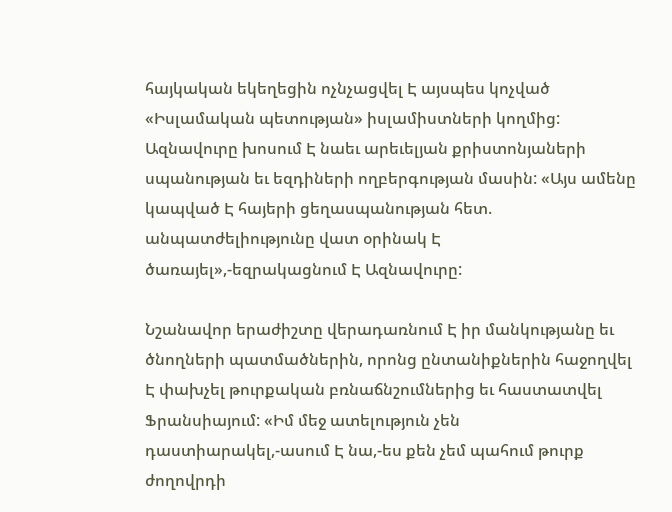հայկական եկեղեցին ոչնչացվել Է այսպես կոչված «Իսլամական պետության» իսլամիստների կողմից: Ազնավուրը խոսում Է նաեւ արեւելյան քրիստոնյաների սպանության եւ եզդիների ողբերգության մասին: «Այս ամենը կապված Է հայերի ցեղասպանության հետ. անպատժելիությունը վատ օրինակ Է ծառայել»,-եզրակացնում Է Ազնավուրը:

Նշանավոր երաժիշտը վերադառնում Է իր մանկությանը եւ ծնողների պատմածներին, որոնց ընտանիքներին հաջողվել Է փախչել թուրքական բռնաճնշումներից եւ հաստատվել Ֆրանսիայում: «Իմ մեջ ատելություն չեն դաստիարակել,-ասում Է նա,-ես քեն չեմ պահում թուրք ժողովրդի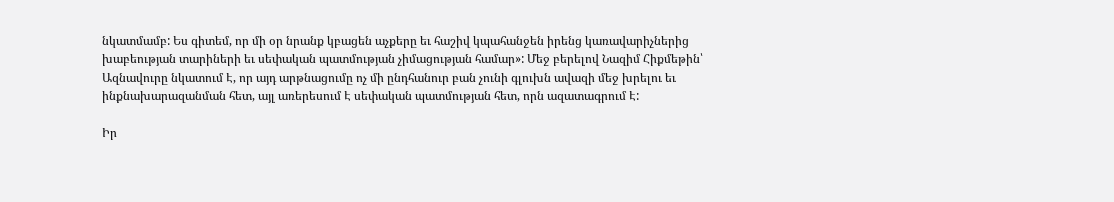նկատմամբ: Ես գիտեմ, որ մի օր նրանք կբացեն աչքերը եւ հաշիվ կպահանջեն իրենց կառավարիչներից խաբեության տարիների եւ սեփական պատմության չիմացության համար»: Մեջ բերելով Նազիմ Հիքմեթին՝ Ազնավուրը նկատում Է, որ այդ արթնացումը ոչ մի ընդհանուր բան չունի գլուխն ավազի մեջ խրելու եւ ինքնախարազանման հետ, այլ առերեսում Է սեփական պատմության հետ, որն ազատագրում Է:

Իր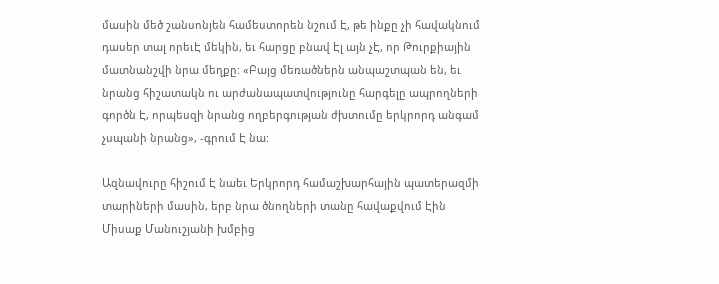մասին մեծ շանսոնյեն համեստորեն նշում Է, թե ինքը չի հավակնում դասեր տալ որեւԷ մեկին, եւ հարցը բնավ Էլ այն չԷ, որ Թուրքիային մատնանշվի նրա մեղքը: «Բայց մեռածներն անպաշտպան են, եւ նրանց հիշատակն ու արժանապատվությունը հարգելը ապրողների գործն Է, որպեսզի նրանց ողբերգության ժխտումը երկրորդ անգամ չսպանի նրանց», -գրում Է նա:

Ազնավուրը հիշում Է նաեւ Երկրորդ համաշխարհային պատերազմի տարիների մասին, երբ նրա ծնողների տանը հավաքվում Էին Միսաք Մանուշյանի խմբից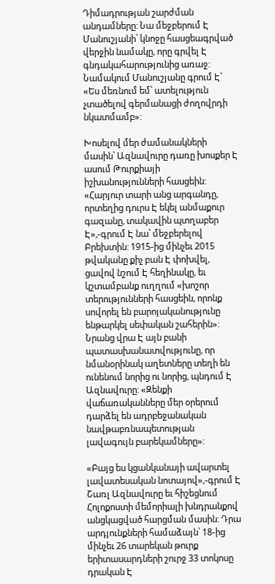Դիմադրության շարժման անդամները: Նա մեջբերում Է Մանուշյանի՝ կնոջը հասցեագրված վերջին նամակը, որը գրվել Է գնդակահարությունից առաջ: Նամակում Մանուշյանը գրում Է՝ «Ես մեռնում եմ՝ ատելություն չտածելով գերմանացի ժողովրդի նկատմամբ»:

Խոսելով մեր ժամանակների մասին՝ Ազնավուրը դառը խոսքեր Է ասում Թուրքիայի իշխանությունների հասցեին: «Հարյուր տարի անց արգանդը, որտեղից դուրս Է եկել անմաքուր գազանը, տակավին պտղաբեր Է»,-գրում Է նա՝ մեջբերելով Բրեխտին: 1915-ից մինչեւ 2015 թվականը քիչ բան Է փոխվել, ցավով նշում Է հեղինակը, եւ կշտամբանք ուղղում «խոշոր տերությունների հասցեին, որոնք սովորել են բարոյականությունը ենթարկել սեփական շահերին»: Նրանց վրա Է այն բանի պատասխանատվությունը, որ նմանօրինակ աղետները տեղի են ունենում նորից ու նորից, պնդում Է Ազնավուրը: «Զենքի վաճառականները մեր օրերում դարձել են ադրբեջանական նավթաբռնապետության լավագույն բարեկամները»:

«Բայց ես կցանկանայի ավարտել լավատեսական նոտայով»,-գրում Է Շառլ Ազնավուրը եւ հիշեցնում Հոլոքոստի մեմորիալի խնդրանքով անցկացված հարցման մասին: Դրա արդյունքների համաձայն՝ 18-ից մինչեւ 26 տարեկան թուրք երիտասարդների շուրջ 33 տոկոսը դրական Է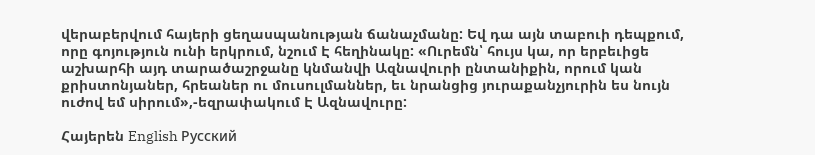վերաբերվում հայերի ցեղասպանության ճանաչմանը: Եվ դա այն տաբուի դեպքում, որը գոյություն ունի երկրում, նշում Է հեղինակը: «Ուրեմն՝ հույս կա, որ երբեւիցե աշխարհի այդ տարածաշրջանը կնմանվի Ազնավուրի ընտանիքին, որում կան քրիստոնյաներ, հրեաներ ու մուսուլմաններ, եւ նրանցից յուրաքանչյուրին ես նույն ուժով եմ սիրում»,-եզրափակում Է Ազնավուրը:

Հայերեն English Русский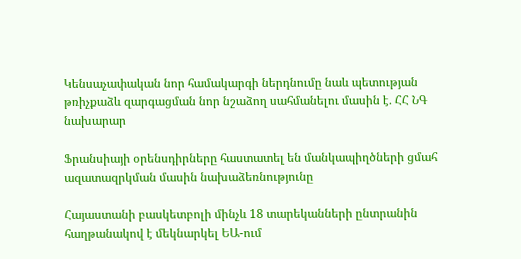Կենսաչափական նոր համակարգի ներդնումը նաև պետության թռիչքաձև զարգացման նոր նշաձող սահմանելու մասին է․ ՀՀ ՆԳ նախարար

Ֆրանսիայի օրենսդիրները հաստատել են մանկապիղծների ցմահ ազատազրկման մասին նախաձեռնությունը

Հայաստանի բասկետբոլի մինչև 18 տարեկանների ընտրանին հաղթանակով է մեկնարկել ԵԱ-ում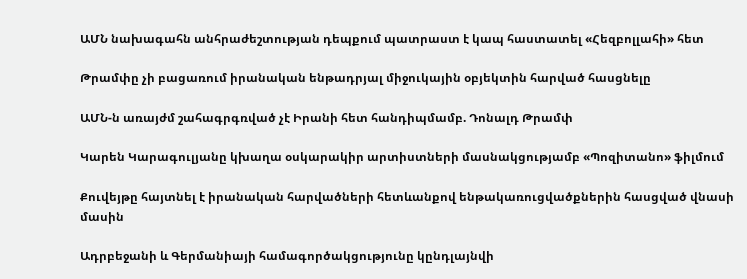ԱՄՆ նախագահն անհրաժեշտության դեպքում պատրաստ է կապ հաստատել «Հեզբոլլահի» հետ

Թրամփը չի բացառում իրանական ենթադրյալ միջուկային օբյեկտին հարված հասցնելը

ԱՄՆ-ն առայժմ շահագրգռված չէ Իրանի հետ հանդիպմամբ. Դոնալդ Թրամփ

Կարեն Կարագուլյանը կխաղա օսկարակիր արտիստների մասնակցությամբ «Պոզիտանո» ֆիլմում

Քուվեյթը հայտնել է իրանական հարվածների հետևանքով ենթակառուցվածքներին հասցված վնասի մասին

Ադրբեջանի և Գերմանիայի համագործակցությունը կընդլայնվի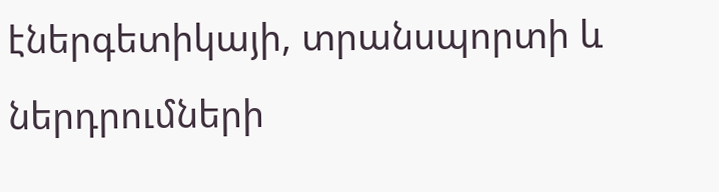էներգետիկայի, տրանսպորտի և ներդրումների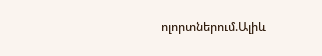ոլորտներում.Ալիև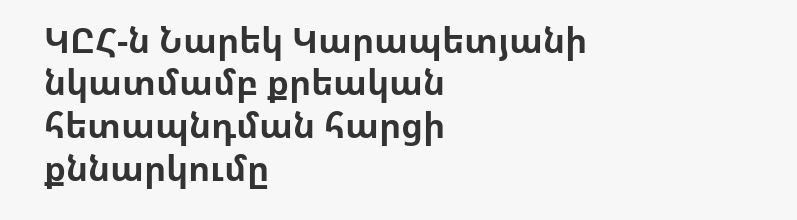ԿԸՀ-ն Նարեկ Կարապետյանի նկատմամբ քրեական հետապնդման հարցի քննարկումը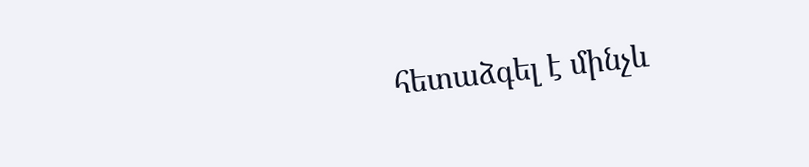հետաձգել է մինչև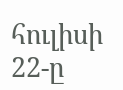հուլիսի 22-ը